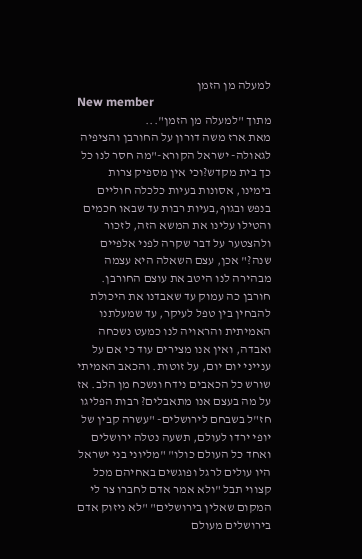למעלה מן הזמן
New member
מתוך "למעלה מן הזמן"...
מאת ארז משה דורון על החורבן והציפיה לגאולה- ישראל הקורא-"מה חסר לנו כל כך בית מקדש?וכי אין מספיק צרות בימינו, אסונות בעיות כלכלה חוליים בנפש ובגוף,בעיות רבות עד שבאו חכמים והטילו עלינו את המשא הזה, לזכור ולהצטער על דבר שקרה לפני אלפיים שנה?" אכן, עצם השאלה היא עצמה מבהירה לנו היטב את עוצם החורבן. חורבן כה עמוק עד שאבדנו את היכולת להבחין בין טפל לעיקר, עד שמעלתנו האמיתית והראויה לנו כמעט נשכחה ואבדה, ואין אנו מצירים עוד כי אם על ענייני יום יום, על זוטות. והכאב האמיתי שורש כל הכאבים נידח ונשכח מן הלב. אז על מה בעצם אנו מתאבלים? רבות הפליגו חז"ל בשבחם לירושלים- "עשרה קבין של יופי ירדו לעולם, תשעה נטלה ירושלים ואחד כל העולם כולו" "מליוני בני ישראל היו עולים לרגל ופוגשים באחיהם מכל קצווי תבל "ולא אמר אדם לחברו צר לי המקום שאלין בירושלים" "לא ניזוק אדם בירושלים מעולם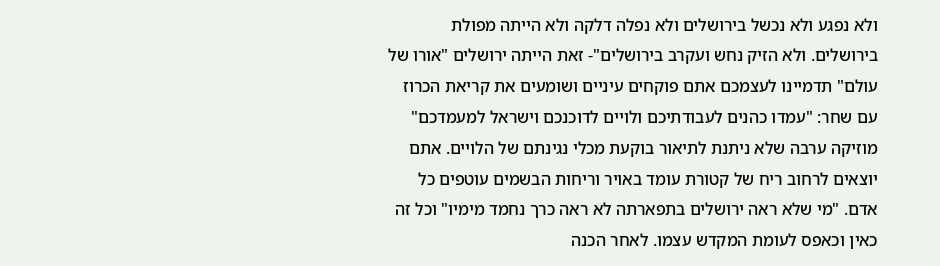ולא נפגע ולא נכשל בירושלים ולא נפלה דלקה ולא הייתה מפולת בירושלים. ולא הזיק נחש ועקרב בירושלים"- זאת הייתה ירושלים "אורו של עולם" תדמיינו לעצמכם אתם פוקחים עיניים ושומעים את קריאת הכרוז עם שחר: "עמדו כהנים לעבודתיכם ולויים לדוכנכם וישראל למעמדכם" מוזיקה ערבה שלא ניתנת לתיאור בוקעת מכלי נגינתם של הלויים. אתם יוצאים לרחוב ריח של קטורת עומד באויר וריחות הבשמים עוטפים כל אדם. "מי שלא ראה ירושלים בתפארתה לא ראה כרך נחמד מימיו" וכל זה כאין וכאפס לעומת המקדש עצמו. לאחר הכנה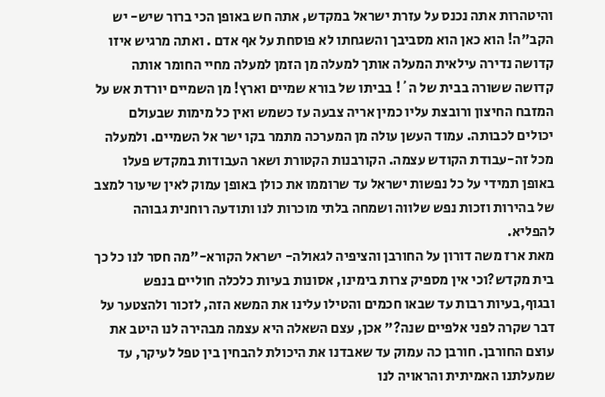והיטהרות אתה נכנס על עזרת ישראל במקדש, אתה חש באופן הכי ברור שיש- יש הקב"ה! הוא כאן הוא מסביבך והשגחתו לא פוסחת על אף אדם . ואתה מרגיש איזו קדושה נדירה עילאית המעלה אותך למעלה מן הזמן למעלה מחיי החומר אותה קדושה ששורה בבית של ה´! בביתו של בורא שמיים וארץ! מן השמיים יורדת אש על המזבח החיצון ורובצת עליו כמין אריה צבעה עז כשמש ואין כל מימות שבעולם יכולים לכבותה. עמוד העשן עולה מן המערכה מתמר בקו ישר אל השמיים. ולמעלה מכל זה-עבודת הקודש עצמה. הקורבנות הקטורת ושאר העבודות במקדש פעלו באופן תמידי על כל נפשות ישראל עד שרוממו את כולן באופן עמוק לאין שיעור למצב של בהירות וזכות נפש שלווה ושמחה בלתי מוכרות לנו ותודעה רוחנית גבוהה להפליא.
מאת ארז משה דורון על החורבן והציפיה לגאולה- ישראל הקורא-"מה חסר לנו כל כך בית מקדש?וכי אין מספיק צרות בימינו, אסונות בעיות כלכלה חוליים בנפש ובגוף,בעיות רבות עד שבאו חכמים והטילו עלינו את המשא הזה, לזכור ולהצטער על דבר שקרה לפני אלפיים שנה?" אכן, עצם השאלה היא עצמה מבהירה לנו היטב את עוצם החורבן. חורבן כה עמוק עד שאבדנו את היכולת להבחין בין טפל לעיקר, עד שמעלתנו האמיתית והראויה לנו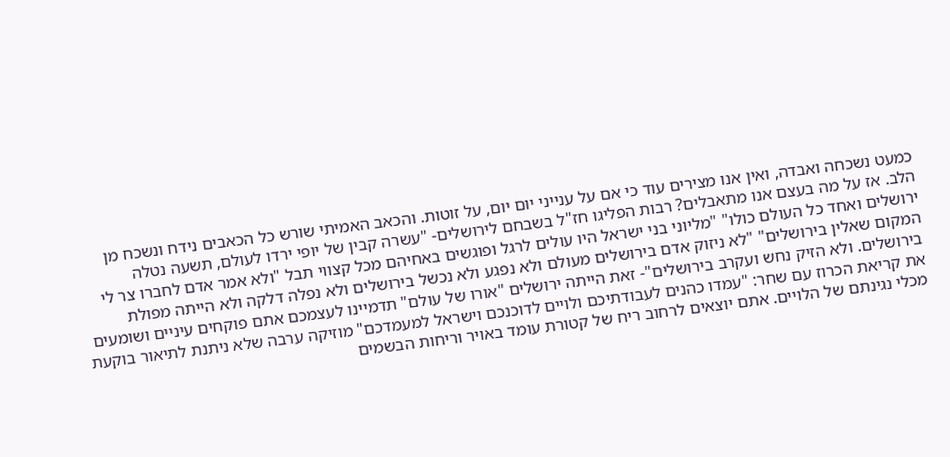כמעט נשכחה ואבדה, ואין אנו מצירים עוד כי אם על ענייני יום יום, על זוטות. והכאב האמיתי שורש כל הכאבים נידח ונשכח מן הלב. אז על מה בעצם אנו מתאבלים? רבות הפליגו חז"ל בשבחם לירושלים- "עשרה קבין של יופי ירדו לעולם, תשעה נטלה ירושלים ואחד כל העולם כולו" "מליוני בני ישראל היו עולים לרגל ופוגשים באחיהם מכל קצווי תבל "ולא אמר אדם לחברו צר לי המקום שאלין בירושלים" "לא ניזוק אדם בירושלים מעולם ולא נפגע ולא נכשל בירושלים ולא נפלה דלקה ולא הייתה מפולת בירושלים. ולא הזיק נחש ועקרב בירושלים"- זאת הייתה ירושלים "אורו של עולם" תדמיינו לעצמכם אתם פוקחים עיניים ושומעים את קריאת הכרוז עם שחר: "עמדו כהנים לעבודתיכם ולויים לדוכנכם וישראל למעמדכם" מוזיקה ערבה שלא ניתנת לתיאור בוקעת מכלי נגינתם של הלויים. אתם יוצאים לרחוב ריח של קטורת עומד באויר וריחות הבשמים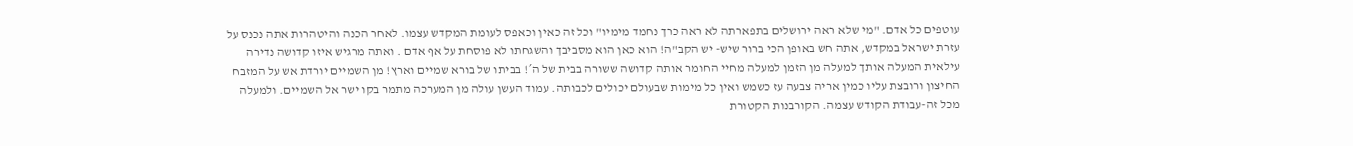עוטפים כל אדם. "מי שלא ראה ירושלים בתפארתה לא ראה כרך נחמד מימיו" וכל זה כאין וכאפס לעומת המקדש עצמו. לאחר הכנה והיטהרות אתה נכנס על עזרת ישראל במקדש, אתה חש באופן הכי ברור שיש- יש הקב"ה! הוא כאן הוא מסביבך והשגחתו לא פוסחת על אף אדם . ואתה מרגיש איזו קדושה נדירה עילאית המעלה אותך למעלה מן הזמן למעלה מחיי החומר אותה קדושה ששורה בבית של ה´! בביתו של בורא שמיים וארץ! מן השמיים יורדת אש על המזבח החיצון ורובצת עליו כמין אריה צבעה עז כשמש ואין כל מימות שבעולם יכולים לכבותה. עמוד העשן עולה מן המערכה מתמר בקו ישר אל השמיים. ולמעלה מכל זה-עבודת הקודש עצמה. הקורבנות הקטורת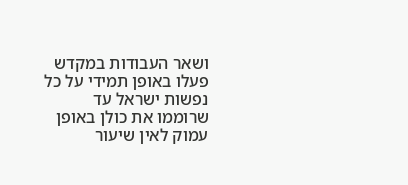ושאר העבודות במקדש פעלו באופן תמידי על כל נפשות ישראל עד שרוממו את כולן באופן עמוק לאין שיעור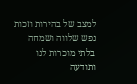למצב של בהירות וזכות נפש שלווה ושמחה בלתי מוכרות לנו ותודעה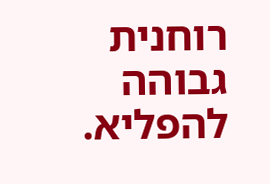רוחנית גבוהה להפליא.